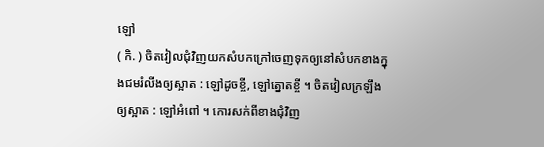ឡៅ
( កិ. ) ចិតវៀលជុំវិញយកសំបកក្រៅចេញទុកឲ្យនៅសំបកខាងក្នុងជមរំលីងឲ្យស្អាត : ឡៅដូចខ្ចី, ឡៅត្នោតខ្ចី ។ ចិតវៀលក្រឡឹងឲ្យស្អាត : ឡៅអំពៅ ។ កោរសក់ពីខាងជុំវិញ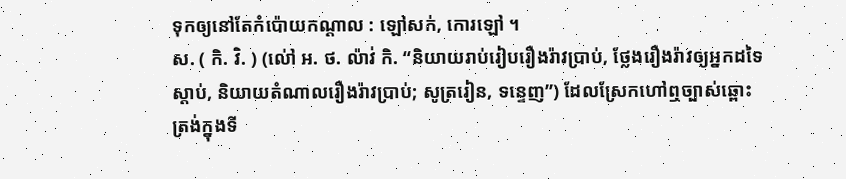ទុកឲ្យនៅតែកំប៉ោយកណ្ដាល : ឡៅសក់, កោរឡៅ ។
ស. ( កិ. វិ. ) (ល់ៅ អ. ថ. ល៉ាវ់ កិ. “និយាយរាប់រៀបរឿងរ៉ាវប្រាប់, ថ្លែងរឿងរ៉ាវឲ្យអ្នកដទៃស្ដាប់, និយាយតំណាលរឿងរ៉ាវប្រាប់; សូត្ររៀន, ទន្ទេញ”) ដែលស្រែកហៅឮច្បាស់ឆ្ពោះត្រង់ក្នុងទី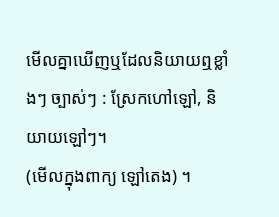មើលគ្នាឃើញឬដែលនិយាយឮខ្លាំងៗ ច្បាស់ៗ : ស្រែកហៅឡៅ, និយាយឡៅៗ។
(មើលក្នុងពាក្យ ឡៅតេង) ។